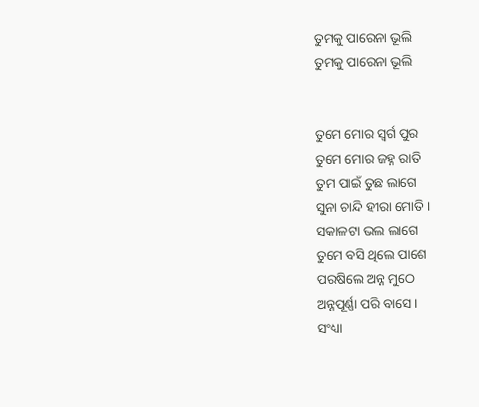ତୁମକୁ ପାରେନା ଭୂଲି
ତୁମକୁ ପାରେନା ଭୂଲି


ତୁମେ ମୋର ସ୍ଵର୍ଗ ପୁର
ତୁମେ ମୋର ଜହ୍ନ ରାତି
ତୁମ ପାଇଁ ତୁଛ ଲାଗେ
ସୁନା ଚାନ୍ଦି ହୀରା ମୋତି ।
ସକାଳଟା ଭଲ ଲାଗେ
ତୁମେ ବସି ଥିଲେ ପାଶେ
ପରଷିଲେ ଅନ୍ନ ମୁଠେ
ଅନ୍ନପୂର୍ଣ୍ଣା ପରି ବାସେ ।
ସଂଧ୍ୟା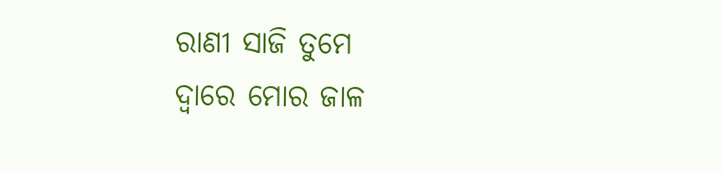ରାଣୀ ସାଜି ତୁମେ
ଦ୍ଵାରେ ମୋର ଜାଳ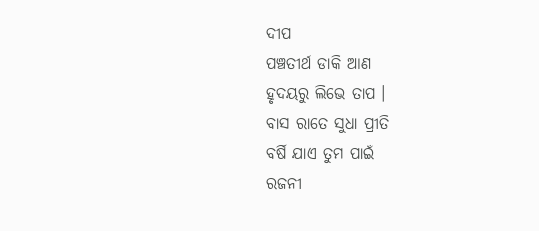ଦୀପ
ପଞ୍ଚତୀର୍ଥ ଡାକି ଆଣ
ହୃଦୟରୁ ଲିଭେ ତାପ ।
ବାସ ରାତେ ସୁଧା ପ୍ରୀତି
ବର୍ଷି ଯାଏ ତୁମ ପାଇଁ
ରଜନୀ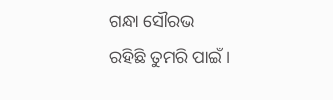ଗନ୍ଧା ସୌରଭ
ରହିଛି ତୁମରି ପାଇଁ ।